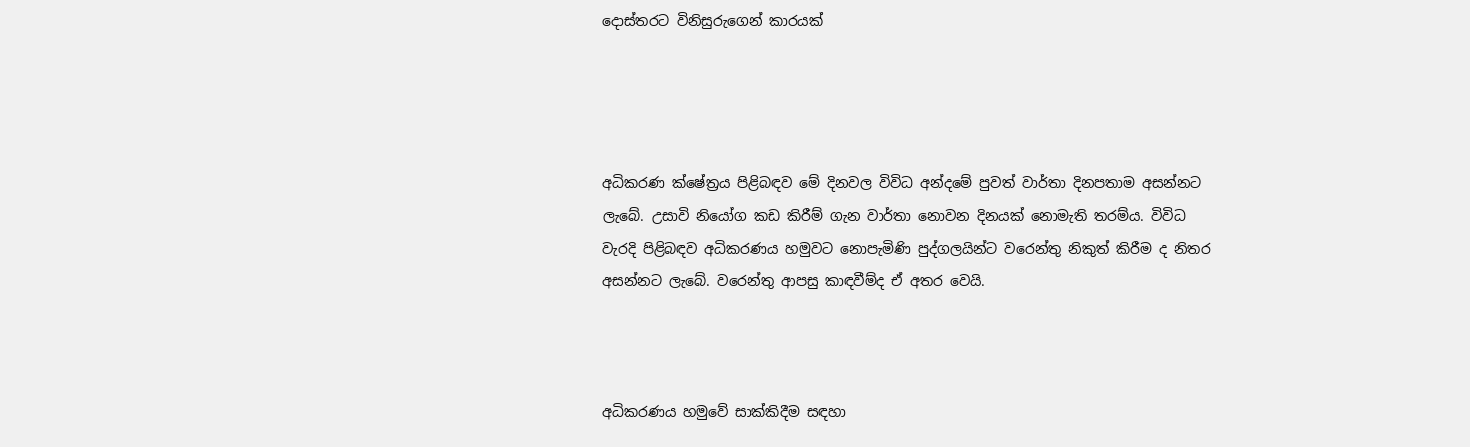දොස්තරට විනිසුරුගෙන් කාරයක්




අධිකරණ ක්ෂේත්‍රය පිළිබඳව මේ දිනවල විවිධ අන්දමේ පුවත් වාර්තා දිනපතාම අසන්නට ලැබේ. උසාවි නියෝග කඩ කිරීම් ගැන වාර්තා නොවන දිනයක් නොමැති තරම්ය. විවිධ වැරදි පිළිබඳව අධිකරණය හමුවට නොපැමිණි පුද්ගලයින්ට වරෙන්තු නිකුත් කිරීම ද නිතර අසන්නට ලැබේ. වරෙන්තු ආපසු කාඳවීම්ද ඒ අතර වෙයි.



අධිකරණය හමුවේ සාක්කිදීම සඳහා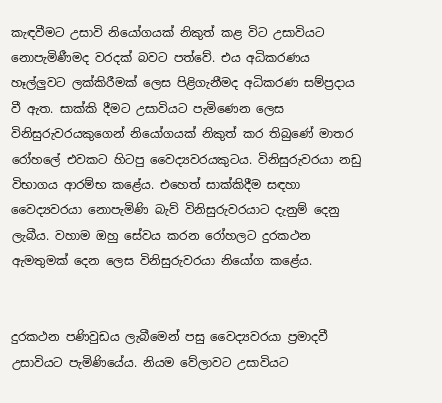කැඳවීමට උසාවි නියෝගයක් නිකුත් කළ විට උසාවියට නොපැමිණීමද වරදක් බවට පත්වේ. එය අධිකරණය හෑල්ලුවට ලක්කිරීමක් ලෙස පිළිගැනීමද අධිකරණ සම්ප්‍රදාය වී ඇත. සාක්කි දීමට උසාවියට පැමිණෙන ලෙස විනිසුරුවරයකුගෙන් නියෝගයක් නිකුත් කර තිබුණේ මාතර රෝහලේ එවකට හිටපු වෛද්‍යවරයකුටය. විනිසුරුවරයා නඩු විභාගය ආරම්භ කළේය. එහෙත් සාක්කිදීම සඳහා වෛද්‍යවරයා නොපැමිණි බැව් විනිසුරුවරයාට දැනුම් දෙනු ලැබීය. වහාම ඔහු සේවය කරන රෝහලට දුරකථන ඇමතුමක් දෙන ලෙස විනිසුරුවරයා නියෝග කළේය.


දුරකථන පණිවුඩය ලැබීමෙන් පසු වෛද්‍යවරයා ප්‍රමාදවී උසාවියට පැමිණියේය. නියම වේලාවට උසාවියට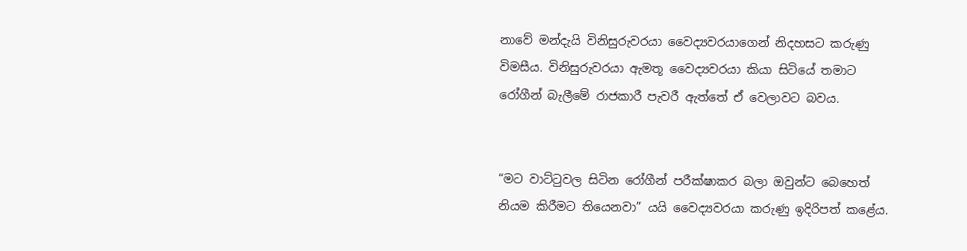නාවේ මන්දැයි විනිසුරුවරයා වෛද්‍යවරයාගෙන් නිදහසට කරුණු විමසීය. විනිසුරුවරයා ඇමතූ වෛද්‍යවරයා කියා සිටියේ තමාට රෝගීන් බැලීමේ රාජකාරී පැවරී ඇත්තේ ඒ වෙලාවට බවය.


“මට වාට්ටුවල සිටින රෝගීන් පරීක්ෂාකර බලා ඔවුන්ට බෙහෙත් නියම කිරීමට තියෙනවා” යයි වෛද්‍යවරයා කරුණු ඉදිරිපත් කළේය.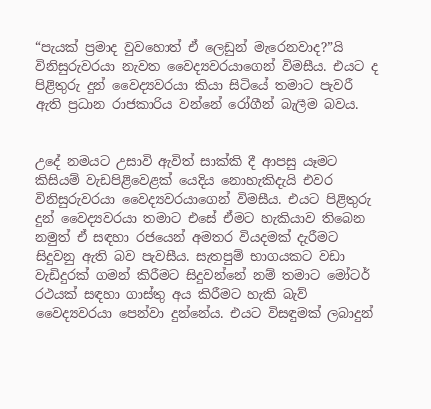“පැයක් ප්‍රමාද වුවහොත් ඒ ලෙඩුන් මැරෙනවාද?”යි විනිසුරුවරයා නැවත වෛද්‍යවරයාගෙන් විමසීය. එයට ද පිළිතුරු දුන් වෛද්‍යවරයා කියා සිටියේ තමාට පැවරී ඇති ප්‍රධාන රාජකාරිය වන්නේ රෝගීන් බැලීම බවය.


උදේ නමයට උසාවි ඇවිත් සාක්කි දී ආපසු යෑමට කිසියම් වැඩපිළිවෙළක් යෙදිය නොහැකිදැයි එවර විනිසුරුවරයා වෛද්‍යවරයාගෙන් විමසීය. එයට පිළිතුරු දුන් වෛද්‍යවරයා තමාට එසේ ඒමට හැකියාව තිබෙන නමුත් ඒ සඳහා රජයෙන් අමතර වියදමක් දැරීමට සිදුවනු ඇති බව පැවසීය. සැතපුම් භාගයකට වඩා වැඩිදුරක් ගමන් කිරීමට සිදුවන්නේ නම් තමාට මෝටර් රථයක් සඳහා ගාස්තු අය කිරීමට හැකි බැව් වෛද්‍යවරයා පෙන්වා දුන්නේය. එයට විසඳුමක් ලබාදුන්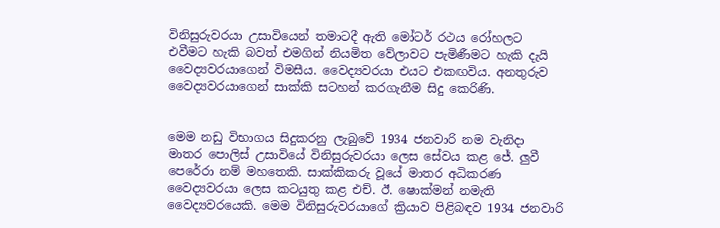විනිසුරුවරයා උසාවියෙන් තමාටදී ඇති මෝටර් රථය රෝහලට එවීමට හැකි බවත් එමගින් නියමිත වේලාවට පැමිණීමට හැකි දැයි වෛද්‍යවරයාගෙන් විමසීය. වෛද්‍යවරයා එයට එකඟවිය. අනතුරුව වෛද්‍යවරයාගෙන් සාක්කි සටහන් කරගැනීම සිදු කෙරිණි.


මෙම නඩු විභාගය සිදුකරනු ලැබුවේ 1934 ජනවාරි නම වැනිදා මාතර පොලිස් උසාවියේ විනිසුරුවරයා ලෙස සේවය කළ ජේ. ලුවී පෙරේරා නම් මහතෙකි. සාක්කිකරු වූයේ මාතර අධිකරණ වෛද්‍යවරයා ලෙස කටයුතු කළ එච්. ඊ. ෂොක්මන් නමැති වෛද්‍යවරයෙකි. මෙම විනිසුරුවරයාගේ ක්‍රියාව පිළිබඳව 1934 ජනවාරි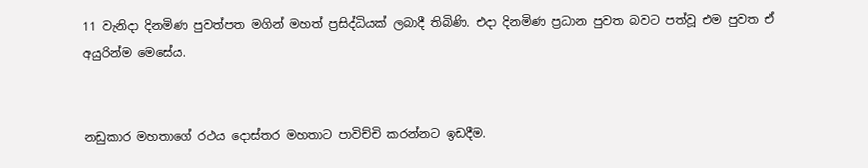11 වැනිදා දිනමිණ පුවත්පත මගින් මහත් ප්‍රසිද්ධියක් ලබාදී තිබිණි. එදා දිනමිණ ප්‍රධාන පුවත බවට පත්වූ එම පුවත ඒ අයුරින්ම මෙසේය.


නඩුකාර මහතාගේ රථය දොස්තර මහතාට පාවිච්චි කරන්නට ඉඩදීම.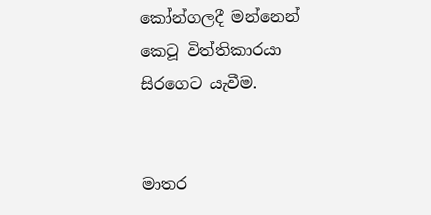කෝන්ගලදී මන්නෙන් කෙටූ විත්තිකාරයා සිරගෙට යැවීම.


මාතර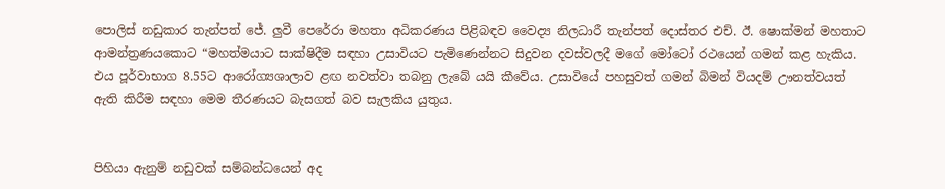පොලිස් නඩුකාර තැන්පත් ජේ. ලුවී පෙරේරා මහතා අධිකරණය පිළිබඳව වෛද්‍ය නිලධාරී තැන්පත් දොස්තර එච්. ඊ. ෂොක්මන් මහතාට ආමන්ත්‍රණයකොට “මහත්මයාට සාක්ෂිදීම සඳහා උසාවියට පැමිණෙන්නට සිදුවන දවස්වලදී මගේ මෝටෝ රථයෙන් ගමන් කළ හැකිය. එය පූර්වාභාග 8.55ට ආරෝග්‍යශාලාව ළඟ නවත්වා තබනු ලැබේ යයි කීවේය. උසාවියේ පහසුවත් ගමන් බිමන් වියදම් ඌනත්වයත් ඇති කිරීම සඳහා මෙම තීරණයට බැසගත් බව සැලකිය යුතුය.


පිහියා ඇනුම් නඩුවක් සම්බන්ධයෙන් අද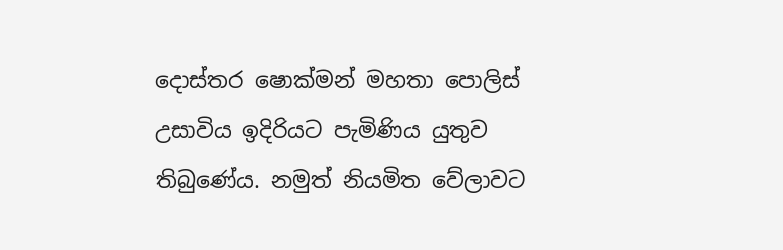දොස්තර ෂොක්මන් මහතා පොලිස් උසාවිය ඉදිරියට පැමිණිය යුතුව තිබුණේය. නමුත් නියමිත වේලාවට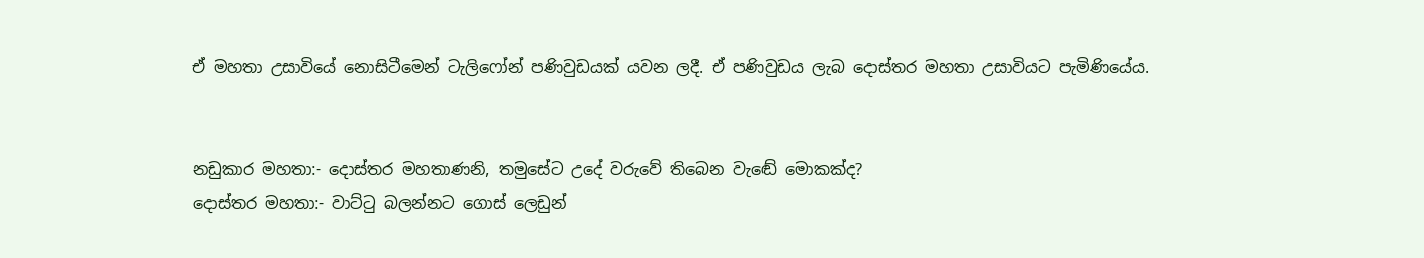ඒ මහතා උසාවියේ නොසිටීමෙන් ටැලිෆෝන් පණිවුඩයක් යවන ලදී. ඒ පණිවුඩය ලැබ දොස්තර මහතා උසාවියට පැමිණියේය.


නඩුකාර මහතා:- දොස්තර මහතාණනි, තමුසේට උදේ වරුවේ තිබෙන වැඬේ මොකක්ද?
දොස්තර මහතා:- වාට්ටු බලන්නට ගොස් ලෙඩුන්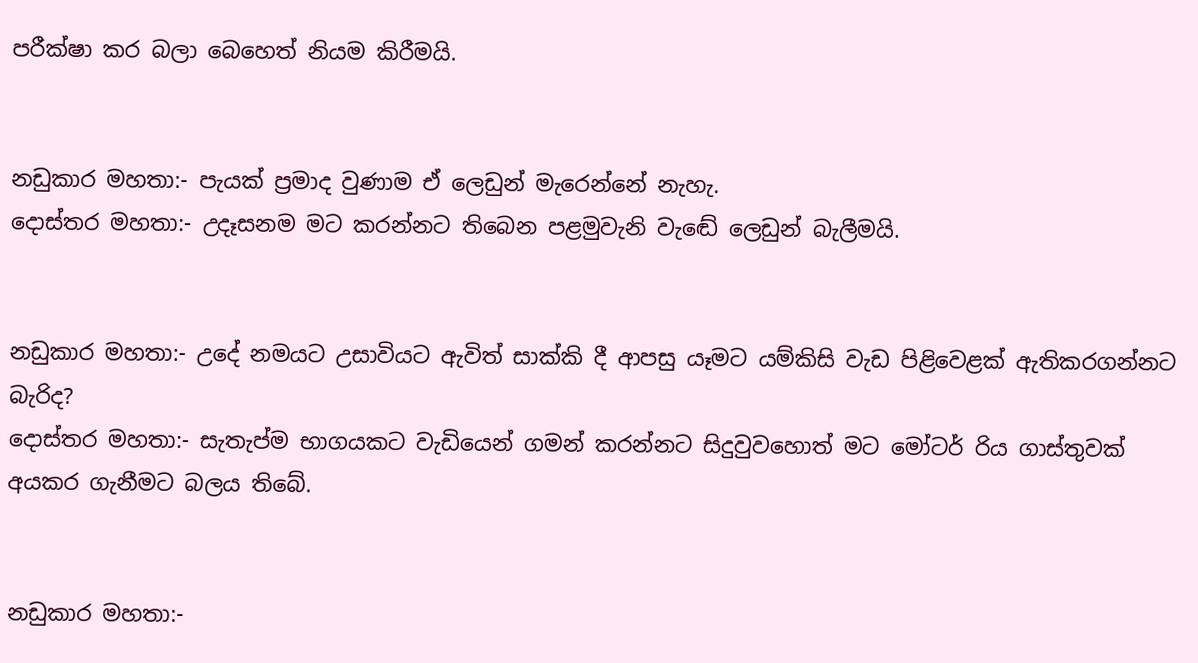පරීක්ෂා කර බලා බෙහෙත් නියම කිරීමයි.


නඩුකාර මහතා:- පැයක් ප්‍රමාද වුණාම ඒ ලෙඩුන් මැරෙන්නේ නැහැ.
දොස්තර මහතා:- උදෑසනම මට කරන්නට තිබෙන පළමුවැනි වැඬේ ලෙඩුන් බැලීමයි.


නඩුකාර මහතා:- උදේ නමයට උසාවියට ඇවිත් සාක්කි දී ආපසු යෑමට යම්කිසි වැඩ පිළිවෙළක් ඇතිකරගන්නට බැරිද?
දොස්තර මහතා:- සැතැප්ම භාගයකට වැඩියෙන් ගමන් කරන්නට සිදුවුවහොත් මට මෝටර් රිය ගාස්තුවක් අයකර ගැනීමට බලය තිබේ.


නඩුකාර මහතා:-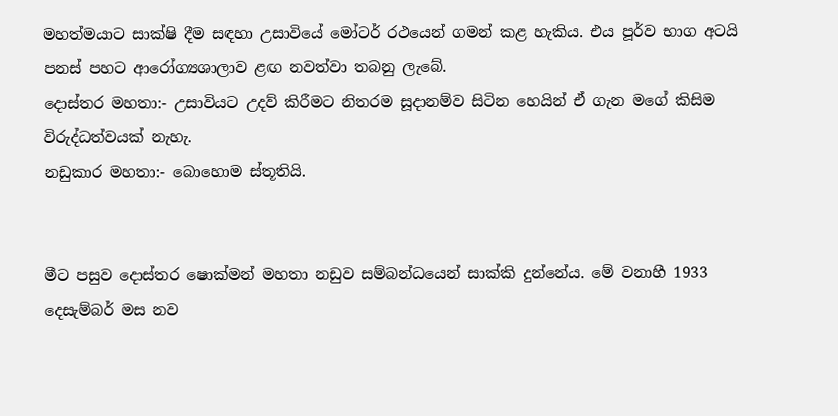මහත්මයාට සාක්ෂි දීම සඳහා උසාවියේ මෝටර් රථයෙන් ගමන් කළ හැකිය. එය පූර්ව භාග අටයි පනස් පහට ආරෝග්‍යශාලාව ළඟ නවත්වා තබනු ලැබේ.
දොස්තර මහතා:- උසාවියට උදව් කිරීමට නිතරම සූදානම්ව සිටින හෙයින් ඒ ගැන මගේ කිසිම විරුද්ධත්වයක් නැහැ.
නඩුකාර මහතා:- බොහොම ස්තූතියි.


මීට පසුව දොස්තර ෂොක්මන් මහතා නඩුව සම්බන්ධයෙන් සාක්කි දුන්නේය. මේ වනාහී 1933 දෙසැම්බර් මස නව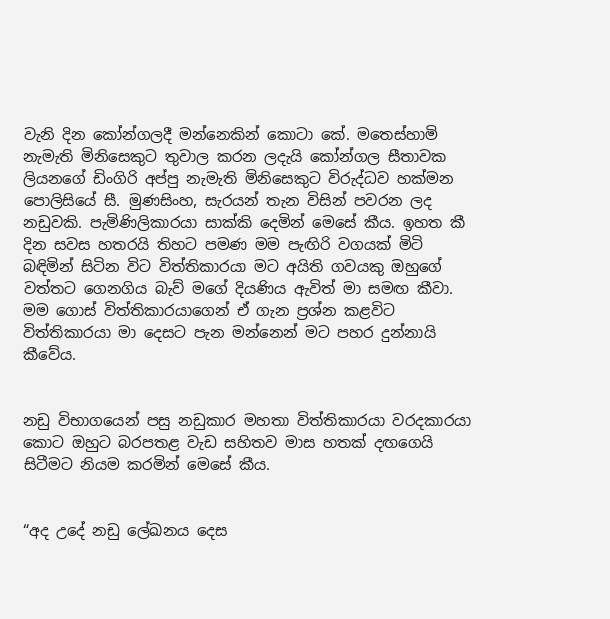වැනි දින කෝන්ගලදී මන්නෙකින් කොටා කේ. මතෙස්හාමි නැමැති මිනිසෙකුට තුවාල කරන ලදැයි කෝන්ගල සීතාවක ලියනගේ ඩිංගිරි අප්පු නැමැති මිනිසෙකුට විරුද්ධව හක්මන පොලිසියේ සී. මුණසිංහ, සැරයන් තැන විසින් පවරන ලද නඩුවකි. පැමිණිලිකාරයා සාක්කි දෙමින් මෙසේ කීය. ඉහත කී දින සවස හතරයි තිහට පමණ මම පැඟිරි වගයක් මිටි බඳිමින් සිටින විට විත්තිකාරයා මට අයිති ගවයකු ඔහුගේ වත්තට ගෙනගිය බැව් මගේ දියණිය ඇවිත් මා සමඟ කීවා. මම ගොස් විත්තිකාරයාගෙන් ඒ ගැන ප්‍රශ්න කළවිට විත්තිකාරයා මා දෙසට පැන මන්නෙන් මට පහර දුන්නායි කීවේය.


නඩු විභාගයෙන් පසු නඩුකාර මහතා විත්තිකාරයා වරදකාරයා කොට ඔහුට බරපතළ වැඩ සහිතව මාස හතක් දඟගෙයි සිටීමට නියම කරමින් මෙසේ කීය.


“අද උදේ නඩු ලේඛනය දෙස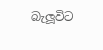බැලූවිට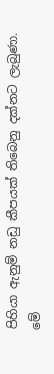පිහියා ඇනුම් නඩු කීපයක් තිබෙනු දක්නට ලැබුණා. මේ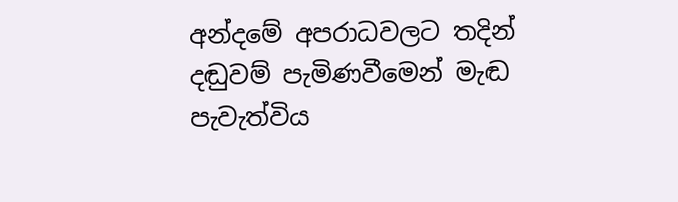අන්දමේ අපරාධවලට තදින් දඬුවම් පැමිණවීමෙන් මැඬ පැවැත්විය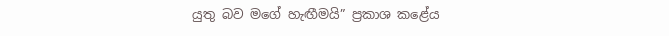යුතු බව මගේ හැඟීමයි” ප්‍රකාශ කළේය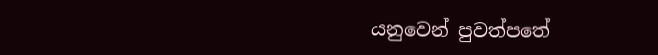යනුවෙන් පුවත්පතේ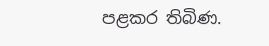පළකර තිබිණ.